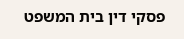פסקי דין בית המשפט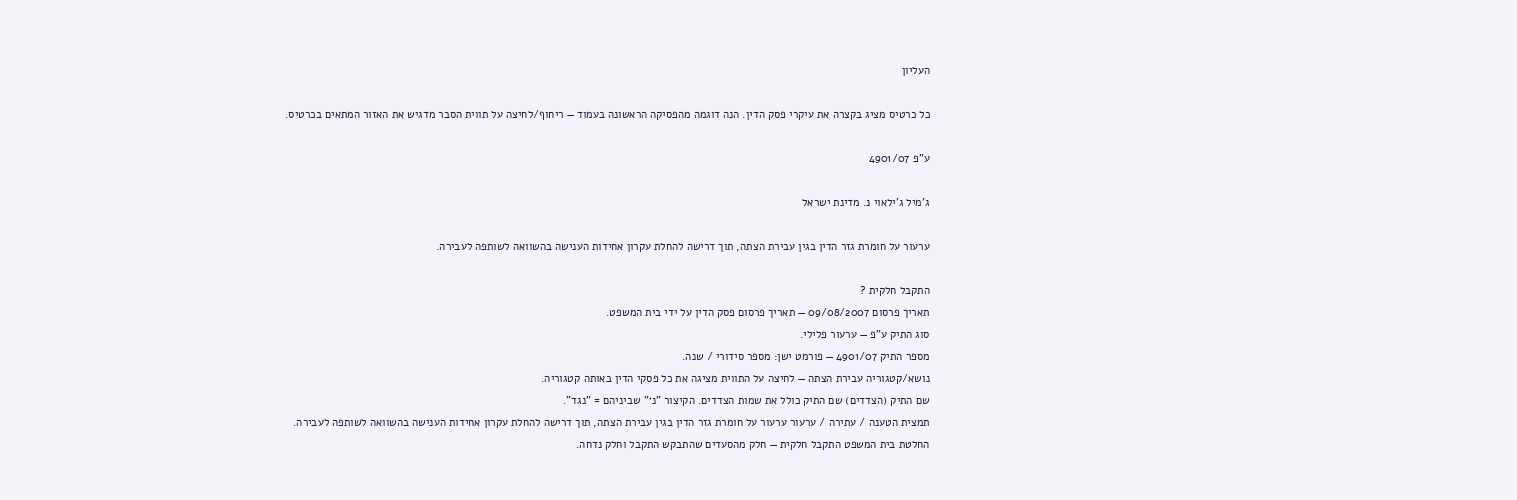העליון

כל כרטיס מציג בקצרה את עיקרי פסק הדין. הנה דוגמה מהפסיקה הראשונה בעמוד — ריחוף/לחיצה על תווית הסבר מדגיש את האזור המתאים בכרטיס.

ע"פ 4901/07

ג'מיל ג'ילאוי נ. מדינת ישראל

ערעור על חומרת גזר הדין בגין עבירת הצתה, תוך דרישה להחלת עקרון אחידות הענישה בהשוואה לשותפה לעבירה.

התקבל חלקית ?
תאריך פרסום 09/08/2007 — תאריך פרסום פסק הדין על ידי בית המשפט.
סוג התיק ע"פ — ערעור פלילי.
מספר התיק 4901/07 — פורמט ישן: מספר סידורי / שנה.
נושא/קטגוריה עבירת הצתה — לחיצה על התווית מציגה את כל פסקי הדין באותה קטגוריה.
שם התיק (הצדדים) שם התיק כולל את שמות הצדדים. הקיצור "נ׳" שביניהם = "נגד".
תמצית הטענה / עתירה / ערעור ערעור על חומרת גזר הדין בגין עבירת הצתה, תוך דרישה להחלת עקרון אחידות הענישה בהשוואה לשותפה לעבירה.
החלטת בית המשפט התקבל חלקית — חלק מהסעדים שהתבקש התקבל וחלק נדחה.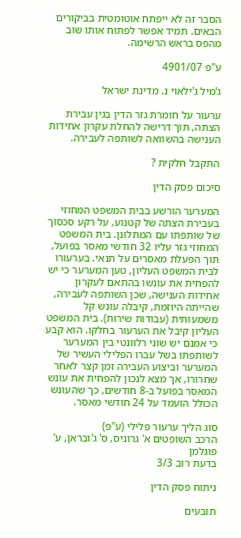הסבר זה לא ייפתח אוטומטית בביקורים הבאים. תמיד אפשר לפתוח אותו שוב מהפס בראש הרשימה.

ע"פ 4901/07

ג'מיל ג'ילאוי נ. מדינת ישראל

ערעור על חומרת גזר הדין בגין עבירת הצתה, תוך דרישה להחלת עקרון אחידות הענישה בהשוואה לשותפה לעבירה.

התקבל חלקית ?

סיכום פסק הדין

המערער הורשע בבית המשפט המחוזי בעבירת הצתה של קטנוע, על רקע סכסוך של שותפתו עם המתלונן. בית המשפט המחוזי גזר עליו 32 חודשי מאסר בפועל, תוך הפעלת מאסרים על תנאי. בערעורו לבית המשפט העליון, טען המערער כי יש להפחית את עונשו בהתאם לעקרון אחידות הענישה, שכן השותפה לעבירה, שהייתה היוזמת, קיבלה עונש קל משמעותית (עבודות שירות). בית המשפט העליון קיבל את הערעור בחלקו. הוא קבע כי אמנם יש שוני רלוונטי בין המערער לשותפתו בשל עברו הפלילי העשיר של המערער וביצוע העבירה זמן קצר לאחר שחרורו, אך מצא לנכון להפחית את עונש המאסר בפועל ב-8 חודשים, כך שהעונש הכולל הועמד על 24 חודשי מאסר.

סוג הליך ערעור פלילי (ע"פ)
הרכב השופטים א' גרוניס, ס' ג'ובראן, ע' פוגלמן
בדעת רוב 3/3

ניתוח פסק הדין

תובעים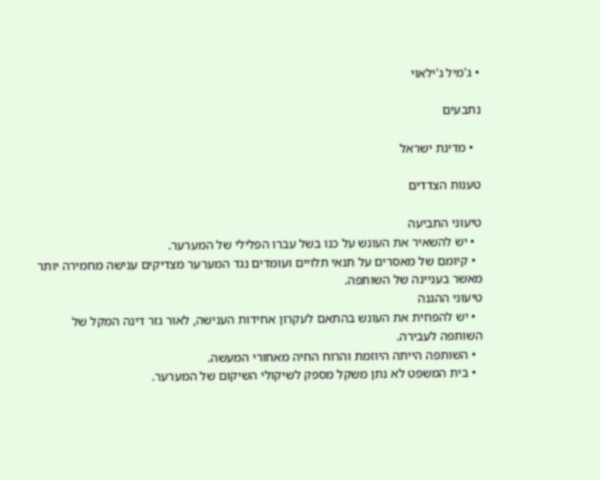• ג'מיל ג'ילאוי

נתבעים

  • מדינת ישראל

טענות הצדדים

טיעוני התביעה
  • יש להשאיר את העונש על כנו בשל עברו הפלילי של המערער.
  • קיומם של מאסרים על תנאי תלויים ועומדים נגד המערער מצדיקים ענישה מחמירה יותר מאשר בעניינה של השותפה.
טיעוני ההגנה
  • יש להפחית את העונש בהתאם לעקרון אחידות הענישה, לאור גזר דינה המקל של השותפה לעבירה.
  • השותפה הייתה היוזמת והרוח החיה מאחורי המעשה.
  • בית המשפט לא נתן משקל מספק לשיקולי השיקום של המערער.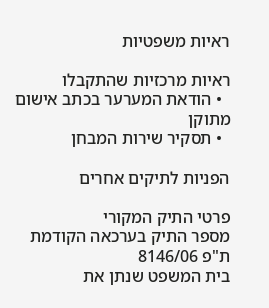ראיות משפטיות

ראיות מרכזיות שהתקבלו
  • הודאת המערער בכתב אישום מתוקן
  • תסקיר שירות המבחן

הפניות לתיקים אחרים

פרטי התיק המקורי
מספר התיק בערכאה הקודמת
ת"פ 8146/06
בית המשפט שנתן את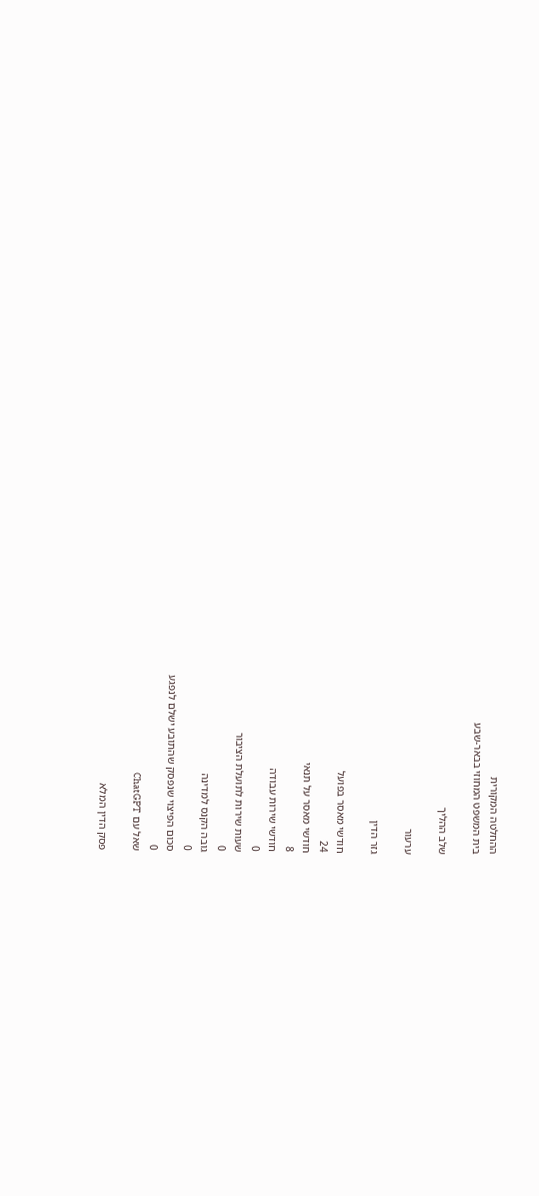ההחלטה המקורית
בית המשפט המחוזי בבאר-שבע

שלב ההליך

ערעור

גזר הדין

חודשי מאסר בפועל
24
חודשי מאסר על תנאי
8
חודשי שירות עבודה
0
שעות שירות לתועלת הציבור
0
גובה הקנס למדינה
0
סכום הפיצוי שנפסק שהתובע ישלם לנפגע
0
שאל עם ChatGPT

פסק הדין המלא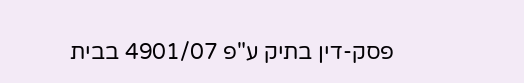פסק-דין בתיק ע"פ 4901/07 בבית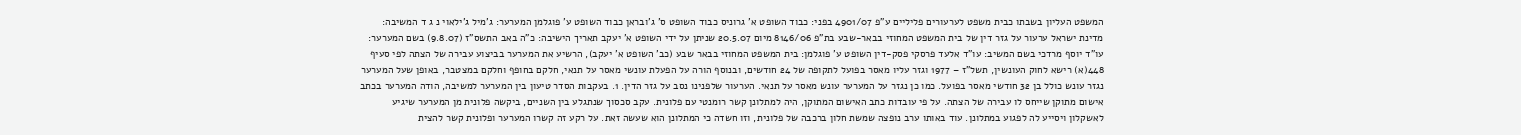המשפט העליון בשבתו כבית משפט לערעורים פליליים ע"פ 4901/07 בפני: כבוד השופט א' גרוניס כבוד השופט ס' ג'ובראן כבוד השופט ע' פוגלמן המערער: ג'מיל ג'ילאוי נ ג ד המשיבה: מדינת ישראל ערעור על גזר דין של בית המשפט המחוזי בבאר-שבע בת"פ 8146/06 מיום 20.5.07 שניתן על ידי השופט א' יעקב תאריך הישיבה: כ"ה באב התשס"ז (9.8.07) בשם המערער: עו"ד יוסף מרדכי בשם המשיב: עו"ד אלעד פרסקי פסק-דין השופט ע' פוגלמן: בית המשפט המחוזי בבאר שבע (כב' השופט א' יעקב), הרשיע את המערער בביצוע עבירה של הצתה לפי סעיף 448(א) רישא לחוק העונשין, תשל"ז – 1977 וגזר עליו מאסר בפועל לתקופה של 24 חודשים, ובנוסף הורה על הפעלת עונשי מאסר על תנאי, חלקם בחופף וחלקם במצטבר, באופן שעל המערער נגזר עונש כולל בן 32 חודשי מאסר בפועל. כמו כן נגזר על המערער עונש מאסר על תנאי. הערעור שלפנינו נסב על גזר הדין. 1. בעקבות הסדר טיעון בין המערער למשיבה, הודה המערער בכתב אישום מתוקן שייחס לו עבירה של הצתה. על פי עובדות כתב האישום המתוקן, היה למתלונן קשר רומנטי עם פלונית. עקב סכסוך שנתגלע בין השניים, ביקשה פלונית מן המערער שיגיע לאשקלון ויסייע לה לפגוע במתלונן. עוד באותו ערב נופצה שמשת חלון ברכבה של פלונית, וזו חשדה כי המתלונן הוא שעשה זאת. על רקע זה קשרו המערער ופלונית קשר להצית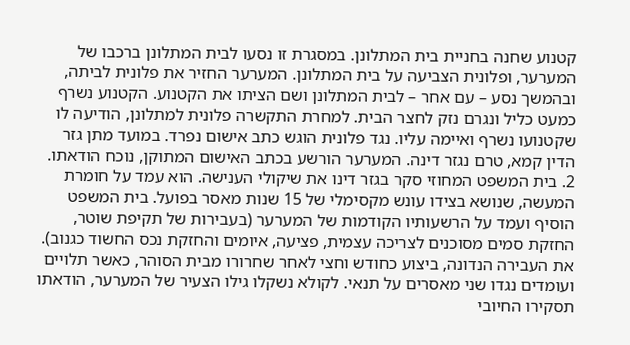קטנוע שחנה בחניית בית המתלונן. במסגרת זו נסעו לבית המתלונן ברכבו של המערער, ופלונית הצביעה על בית המתלונן. המערער החזיר את פלונית לביתה, ובהמשך נסע – עם אחר – לבית המתלונן ושם הציתו את הקטנוע. הקטנוע נשרף כמעט כליל ונגרם נזק לחצר הבית. למחרת התקשרה פלונית למתלונן, הודיעה לו שקטנועו נשרף ואיימה עליו. נגד פלונית הוגש כתב אישום נפרד. במועד מתן גזר הדין קמא, טרם נגזר דינה. המערער הורשע בכתב האישום המתוקן, נוכח הודאתו. 2. בית המשפט המחוזי סקר בגזר דינו את שיקולי הענישה. הוא עמד על חומרת המעשה, שנושא בצידו עונש מקסימלי של 15 שנות מאסר בפועל. בית המשפט הוסיף ועמד על הרשעותיו הקודמות של המערער (בעבירות של תקיפת שוטר, החזקת סמים מסוכנים לצריכה עצמית, פציעה, איומים והחזקת נכס החשוד כגנוב). את העבירה הנדונה, ביצוע כחודש וחצי לאחר שחרורו מבית הסוהר, כאשר תלויים ועומדים נגדו שני מאסרים על תנאי. לקולא נשקלו גילו הצעיר של המערער, הודאתו תסקירו החיובי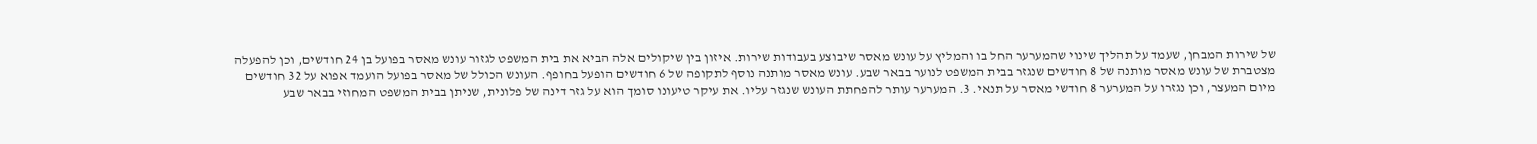של שירות המבחן, שעמד על תהליך שינוי שהמערער החל בו והמליץ על עונש מאסר שיבוצע בעבודות שירות. איזון בין שיקולים אלה הביא את בית המשפט לגזור עונש מאסר בפועל בן 24 חודשים, וכן להפעלה מצטברת של עונש מאסר מותנה של 8 חודשים שנגזר בבית המשפט לנוער בבאר שבע. עונש מאסר מותנה נוסף לתקופה של 6 חודשים הופעל בחופף. העונש הכולל של מאסר בפועל הועמד אפוא על 32 חודשים מיום המעצר, וכן נגזרו על המערער 8 חודשי מאסר על תנאי. 3. המערער עותר להפחתת העונש שנגזר עליו. את עיקר טיעונו סומך הוא על גזר דינה של פלונית, שניתן בבית המשפט המחוזי בבאר שבע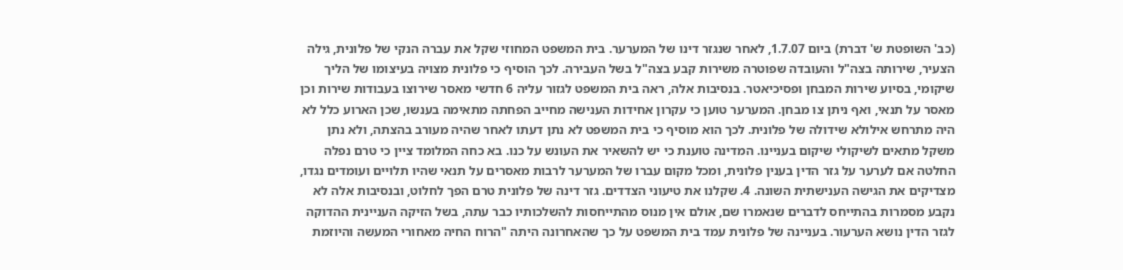(כב' השופטת ש' דברת) ביום 1.7.07, לאחר שנגזר דינו של המערער. בית המשפט המחוזי שקל את עברה הנקי של פלונית, גילה הצעיר, שירותה בצה"ל והעובדה שפוטרה משירות קבע בצה"ל בשל העבירה. לכך הוסיף כי פלונית מצויה בעיצומו של הליך שיקומי, בסיוע שירות המבחן ופסיכיאטר. בנסיבות אלה, ראה בית המשפט לגזור עליה 6 חדשי מאסר שירוצו בעבודות שירות וכן מאסר על תנאי, ואף ניתן צו מבחן. המערער טוען כי עקרון אחידות הענישה מחייב הפחתה מתאימה בענשו, שכן הארוע כלל לא היה מתרחש אילולא שידולה של פלונית. לכך הוא מוסיף כי בית המשפט לא נתן דעתו לאחר שהיה מעורב בהצתה, ולא נתן משקל מתאים לשיקולי שיקום בעניינו. המדינה טוענת כי יש להשאיר את העונש על כנו. בא כחה המלומד ציין כי טרם נפלה החלטה אם לערער על גזר הדין בענין פלונית, ומכל מקום עברו של המערער לרבות מאסרים על תנאי שהיו תלויים ועומדים נגדו, מצדיקים את הגישה הענישתית השונה. 4. שקלנו את טיעוני הצדדים. גזר דינה של פלונית טרם הפך לחלוט, ובנסיבות אלה לא נקבע מסמרות בהתייחס לדברים שנאמרו שם, אולם אין מנוס מהתייחסות להשלכותיו כבר עתה, בשל הזיקה העניינית ההדוקה לגזר הדין נושא הערעור. בעניינה של פלונית עמד בית המשפט על כך שהאחרונה היתה "הרוח החיה מאחורי המעשה והיוזמת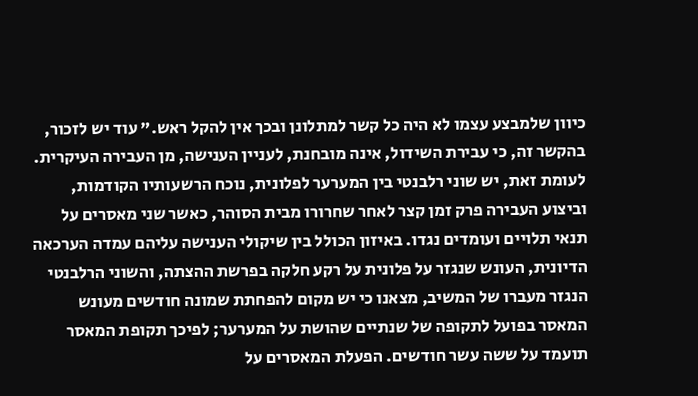כיוון שלמבצע עצמו לא היה כל קשר למתלונן ובכך אין להקל ראש." עוד יש לזכור, בהקשר זה, כי עבירת השידול, אינה מובחנת, לעניין הענישה, מן העבירה העיקרית. לעומת זאת, יש שוני רלבנטי בין המערער לפלונית, נוכח הרשעותיו הקודמות, וביצוע העבירה פרק זמן קצר לאחר שחרורו מבית הסוהר, כאשר שני מאסרים על תנאי תלויים ועומדים נגדו. באיזון הכולל בין שיקולי הענישה עליהם עמדה הערכאה הדיונית, העונש שנגזר על פלונית על רקע חלקה בפרשת ההצתה, והשוני הרלבנטי הנגזר מעברו של המשיב, מצאנו כי יש מקום להפחתת שמונה חודשים מעונש המאסר בפועל לתקופה של שנתיים שהושת על המערער; לפיכך תקופת המאסר תועמד על ששה עשר חודשים. הפעלת המאסרים על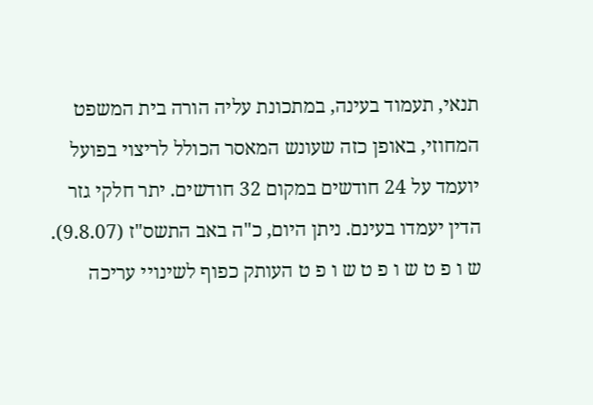תנאי, תעמוד בעינה, במתכונת עליה הורה בית המשפט המחוזי, באופן כזה שעונש המאסר הכולל לריצוי בפועל יועמד על 24 חודשים במקום 32 חודשים. יתר חלקי גזר הדין יעמדו בעינם. ניתן היום, כ"ה באב התשס"ז (9.8.07). ש ו פ ט ש ו פ ט ש ו פ ט העותק כפוף לשינויי עריכה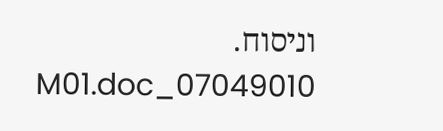וניסוח. 07049010_M01.doc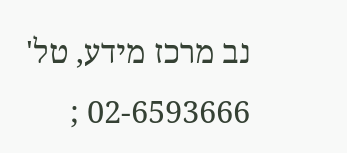נב מרכז מידע, טל' 02-6593666 ;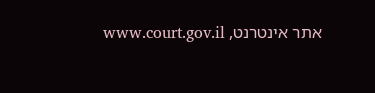אתר אינטרנט, www.court.gov.il